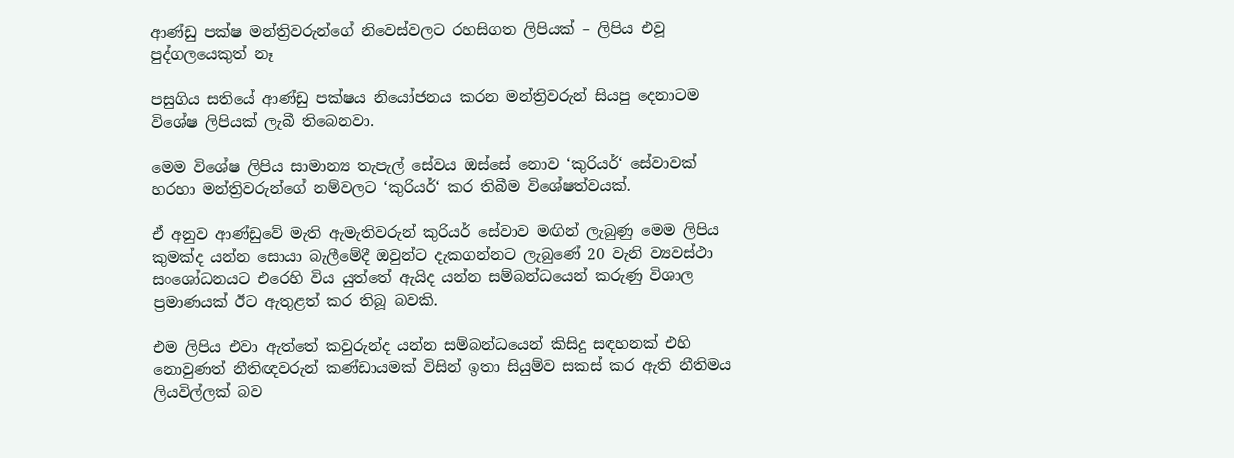ආණ්ඩු පක්ෂ මන්ත්‍රිවරුන්ගේ නිවෙස්වලට රහසිගත ලිපියක් – ලිපිය එවූ පුද්ගලයෙකුත් නෑ

පසුගිය සතියේ ආණ්ඩු පක්ෂය නියෝජනය කරන මන්ත්‍රිවරුන් සියපු දෙනාටම විශේෂ ලිපියක් ලැබී තිබෙනවා.

මෙම විශේෂ ලිපිය සාමාන්‍ය තැපැල් සේවය ඔස්සේ නොව ‘කුරියර්‘ සේවාවක් හරහා මන්ත්‍රිවරුන්ගේ නම්වලට ‘කුරියර්‘ කර තිබීම විශේෂත්වයක්.

ඒ අනුව ආණ්ඩුවේ මැති ඇමැතිවරුන් කුරියර් සේවාව මඟින් ලැබුණු මෙම ලිපිය කුමක්ද යන්න සොයා බැලීමේදී ඔවුන්ට දැකගන්නට ලැබුණේ 20 වැනි ව්‍යවස්ථා සංශෝධනයට එරෙහි විය යුත්තේ ඇයිද යන්න සම්බන්ධයෙන් කරුණු විශාල ප්‍රමාණයක් ඊට ඇතුළත් කර තිබූ බවකි.

එම ලිපිය එවා ඇත්තේ කවුරුන්ද යන්න සම්බන්ධයෙන් කිසිදු සඳහනක් එහි නොවුණත් නීතිඥවරුන් කණ්ඩායමක් විසින් ඉතා සියුම්ව සකස් කර ඇති නීතිමය ලියවිල්ලක් බව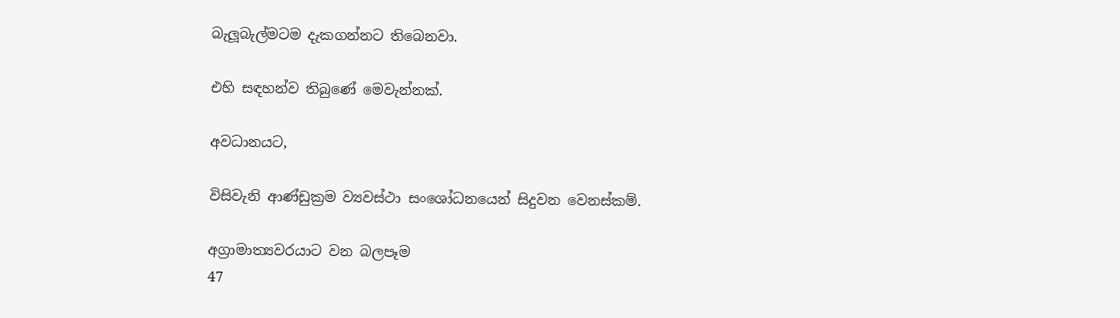බැලූබැල්මටම දැකගන්නට තිබෙනවා.

එහි සඳහන්ව තිබුණේ මෙවැන්නක්.

අවධානයට,

විසිවැනි ආණ්ඩුක්‍රම ව්‍යවස්ථා සංශෝධනයෙන් සිදුවන වෙනස්කම්.

අග්‍රාමාත්‍යවරයාට වන බලපෑම
47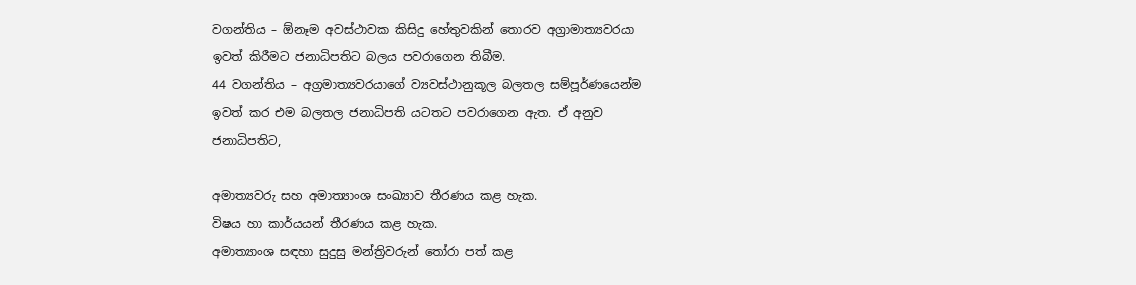වගන්තිය – ඕනෑම අවස්ථාවක කිසිදු හේතුවකින් තොරව අග්‍රාමාත්‍යවරයා ඉවත් කිරීමට ජනාධිපතිට බලය පවරාගෙන තිබීම.
44 වගන්තිය – අග්‍රමාත්‍යවරයාගේ ව්‍යවස්ථානුකූල බලතල සම්පූර්ණයෙන්ම ඉවත් කර එම බලතල ජනාධිපති යටතට පවරාගෙන ඇත. ඒ අනුව ජනාධිපතිට,

අමාත්‍යවරු සහ අමාත්‍යාංශ සංඛ්‍යාව තීරණය කළ හැක.
විෂය හා කාර්යයන් තීරණය කළ හැක.
අමාත්‍යාංශ සඳහා සුදුසු මන්ත්‍රිවරුන් තෝරා පත් කළ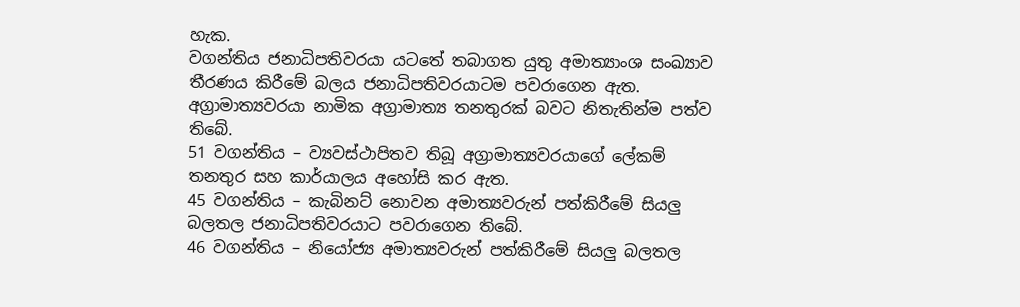හැක.
වගන්තිය ජනාධිපතිවරයා යටතේ තබාගත යුතු අමාත්‍යාංශ සංඛ්‍යාව තීරණය කිරීමේ බලය ජනාධිපතිවරයාටම පවරාගෙන ඇත.
අග්‍රාමාත්‍යවරයා නාමික අග්‍රාමාත්‍ය තනතුරක් බවට නිතැතින්ම පත්ව තිබේ.
51 වගන්තිය – ව්‍යවස්ථාපිතව තිබූ අග්‍රාමාත්‍යවරයාගේ ලේකම් තනතුර සහ කාර්යාලය අහෝසි කර ඇත.
45 වගන්තිය – කැබිනට් නොවන අමාත්‍යවරුන් පත්කිරීමේ සියලු බලතල ජනාධිපතිවරයාට පවරාගෙන තිබේ.
46 වගන්තිය – නියෝජ්‍ය අමාත්‍යවරුන් පත්කිරීමේ සියලු බලතල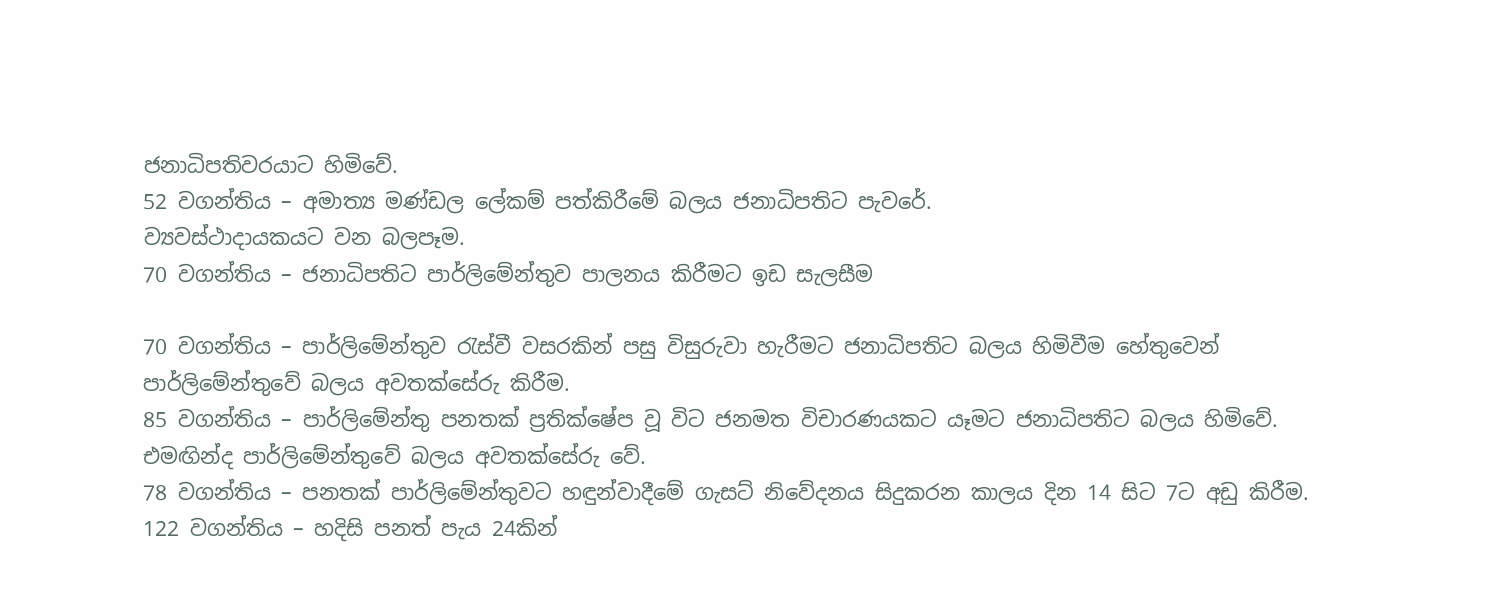ජනාධිපතිවරයාට හිමිවේ.
52 වගන්තිය – අමාත්‍ය මණ්ඩල ලේකම් පත්කිරීමේ බලය ජනාධිපතිට පැවරේ.
ව්‍යවස්ථාදායකයට වන බලපෑම.
70 වගන්තිය – ජනාධිපතිට පාර්ලිමේන්තුව පාලනය කිරීමට ඉඩ සැලසීම

70 වගන්තිය – පාර්ලිමේන්තුව රැස්වී වසරකින් පසු විසුරුවා හැරීමට ජනාධිපතිට බලය හිමිවීම හේතුවෙන් පාර්ලිමේන්තුවේ බලය අවතක්සේරු කිරීම.
85 වගන්තිය – පාර්ලිමේන්තු පනතක් ප්‍රතික්ෂේප වූ විට ජනමත විචාරණයකට යෑමට ජනාධිපතිට බලය හිමිවේ. එමඟින්ද පාර්ලිමේන්තුවේ බලය අවතක්සේරු වේ.
78 වගන්තිය – පනතක් පාර්ලිමේන්තුවට හඳුන්වාදීමේ ගැසට් නිවේදනය සිදුකරන කාලය දින 14 සිට 7ට අඩු කිරීම.
122 වගන්තිය – හදිසි පනත් පැය 24කින්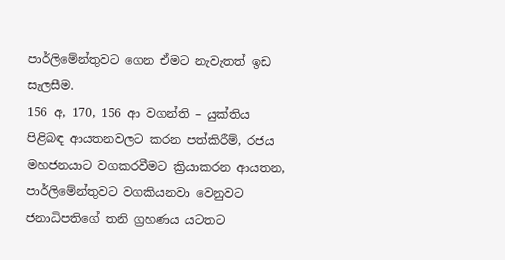පාර්ලිමේන්තුවට ගෙන ඒමට නැවැතත් ඉඩ සැලසීම.
156 අ, 170, 156 ආ වගන්ති – යුක්තිය පිළිබඳ ආයතනවලට කරන පත්කිරීම්, රජය මහජනයාට වගකරවීමට ක්‍රියාකරන ආයතන, පාර්ලිමේන්තුවට වගකියනවා වෙනුවට ජනාධිපතිගේ තනි ග්‍රහණය යටතට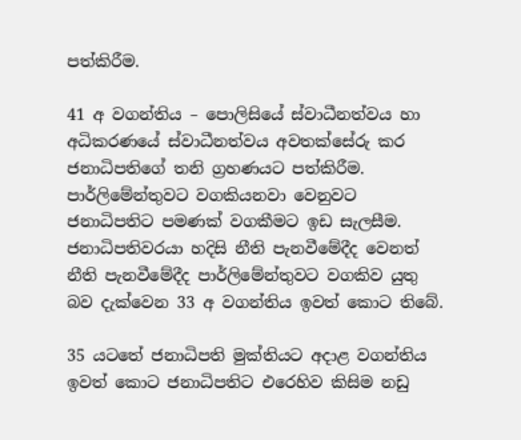පත්කිරීම.

41 අ වගන්තිය – පොලිසියේ ස්වාධීනත්වය හා අධිකරණයේ ස්වාධීනත්වය අවතක්සේරු කර ජනාධිපතිගේ තනි ග්‍රහණයට පත්කිරීම.
පාර්ලිමේන්තුවට වගකියනවා වෙනුවට ජනාධිපතිට පමණක් වගකීමට ඉඩ සැලසීම.
ජනාධිපතිවරයා හදිසි නීති පැනවීමේදීද වෙනත් නීති පැනවීමේදීද පාර්ලිමේන්තුවට වගකිව යුතු බව දැක්වෙන 33 අ වගන්තිය ඉවත් කොට තිබේ.

35 යටතේ ජනාධිපති මුක්තියට අදාළ වගන්තිය ඉවත් කොට ජනාධිපතිට එරෙහිව කිසිම නඩු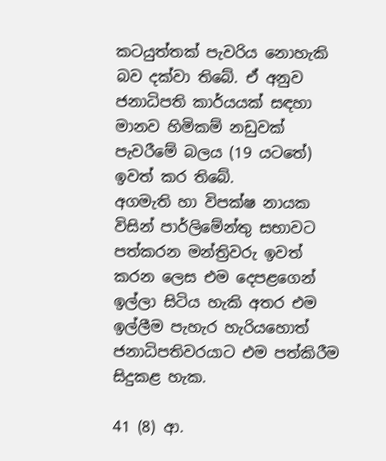කටයුත්තක් පැවරිය නොහැකි බව දක්වා තිබේ. ඒ අනුව ජනාධිපති කාර්යයක් සඳහා මානව හිමිකම් නඩුවක් පැවරීමේ බලය (19 යටතේ) ඉවත් කර තිබේ.
අගමැති හා විපක්ෂ නායක විසින් පාර්ලිමේන්තු සභාවට පත්කරන මන්ත්‍රිවරු ඉවත් කරන ලෙස එම දෙපළගෙන් ඉල්ලා සිටිය හැකි අතර එම ඉල්ලීම පැහැර හැරියහොත් ජනාධිපතිවරයාට එම පත්කිරීම සිදුකළ හැක.

41 (8) ආ.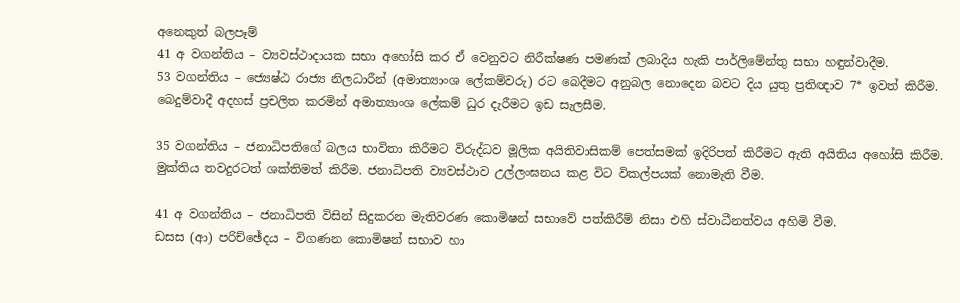අනෙකුත් බලපෑම්
41 අ වගන්තිය – ව්‍යවස්ථාදායක සභා අහෝසි කර ඒ වෙනුවට නිරීක්ෂණ පමණක් ලබාදිය හැකි පාර්ලිමේන්තු සභා හඳුන්වාදීම.
53 වගන්තිය – ජ්‍යෙෂ්ඨ රාජ්‍ය නිලධාරීන් (අමාත්‍යාංශ ලේකම්වරු) රට බෙදීමට අනුබල නොදෙන බවට දිය යුතු ප්‍රතිඥාව 7* ඉවත් කිරීම. බෙදුම්වාදී අදහස් ප්‍රචලිත කරමින් අමාත්‍යාංශ ලේකම් ධුර දැරීමට ඉඩ සැලසීම.

35 වගන්තිය – ජනාධිපතිගේ බලය භාවිතා කිරීමට විරුද්ධව මූලික අයිතිවාසිකම් පෙත්සමක් ඉදිරිපත් කිරීමට ඇති අයිතිය අහෝසි කිරීම. මුක්තිය තවදුරටත් ශක්තිමත් කිරීම. ජනාධිපති ව්‍යවස්ථාව උල්ලංඝනය කළ විට විකල්පයක් නොමැති වීම.

41 අ වගන්තිය – ජනාධිපති විසින් සිදුකරන මැතිවරණ කොමිෂන් සභාවේ පත්කිරීම් නිසා එහි ස්වාධීනත්වය අහිමි වීම.
ඩසස (ආ) පරිච්ඡේදය – විගණන කොමිෂන් සභාව හා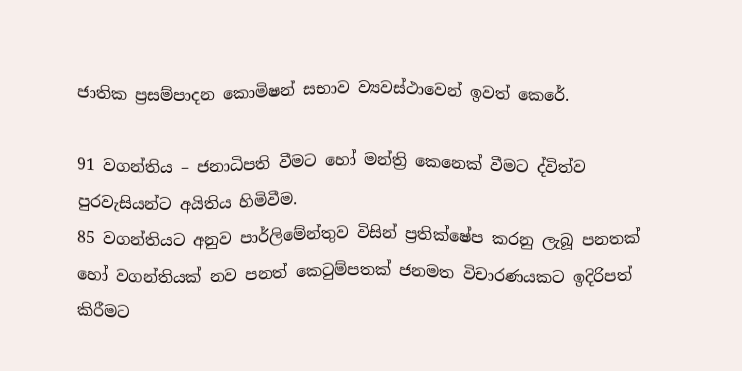ජාතික ප්‍රසම්පාදන කොමිෂන් සභාව ව්‍යවස්ථාවෙන් ඉවත් කෙරේ.

91 වගන්තිය – ජනාධිපති වීමට හෝ මන්ත්‍රි කෙනෙක් වීමට ද්විත්ව පුරවැසියන්ට අයිතිය හිමිවීම.
85 වගන්තියට අනුව පාර්ලිමේන්තුව විසින් ප්‍රතික්ෂේප කරනු ලැබූ පනතක් හෝ වගන්තියක් නව පනත් කෙටුම්පතක් ජනමත විචාරණයකට ඉදිරිපත් කිරීමට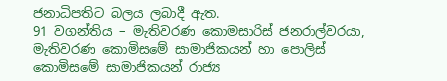ජනාධිපතිට බලය ලබාදී ඇත.
91 වගන්තිය – මැතිවරණ කොමසාරිස් ජනරාල්වරයා, මැතිවරණ කොමිසමේ සාමාජිකයන් හා පොලිස් කොමිසමේ සාමාජිකයන් රාජ්‍ය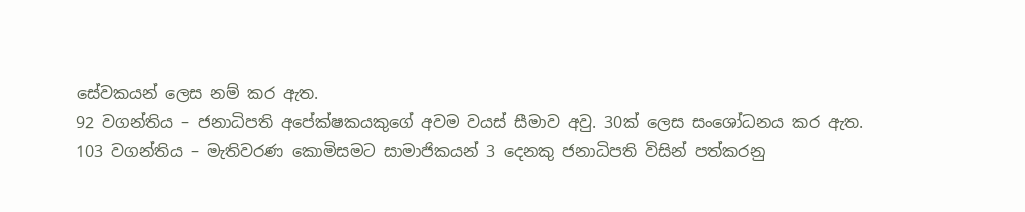සේවකයන් ලෙස නම් කර ඇත.
92 වගන්තිය – ජනාධිපති අපේක්ෂකයකුගේ අවම වයස් සීමාව අවු. 30ක් ලෙස සංශෝධනය කර ඇත.
103 වගන්තිය – මැතිවරණ කොමිසමට සාමාජිකයන් 3 දෙනකු ජනාධිපති විසින් පත්කරනු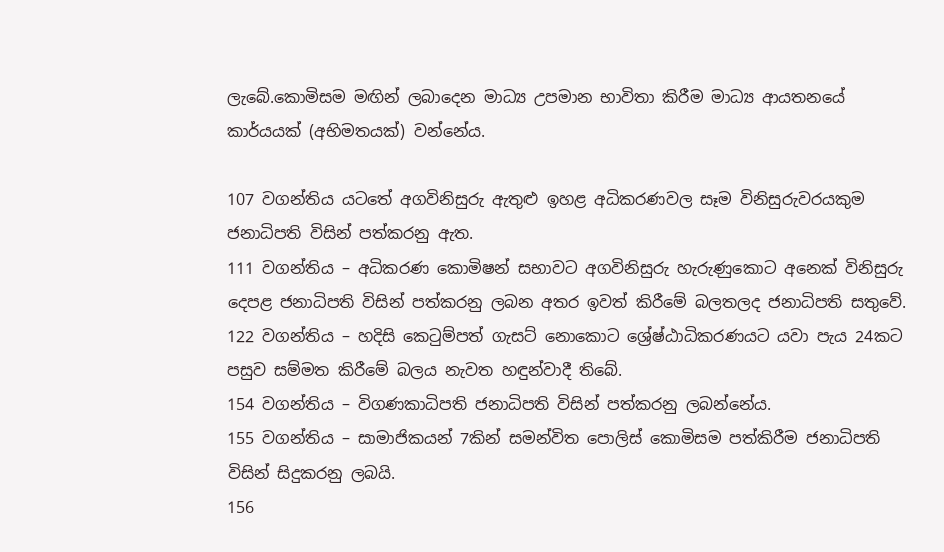ලැබේ.කොමිසම මඟින් ලබාදෙන මාධ්‍ය උපමාන භාවිතා කිරීම මාධ්‍ය ආයතනයේ කාර්යයක් (අභිමතයක්) වන්නේය.

107 වගන්තිය යටතේ අගවිනිසුරු ඇතුළු ඉහළ අධිකරණවල සෑම විනිසුරුවරයකුම ජනාධිපති විසින් පත්කරනු ඇත.
111 වගන්තිය – අධිකරණ කොමිෂන් සභාවට අගවිනිසුරු හැරුණුකොට අනෙක් විනිසුරු දෙපළ ජනාධිපති විසින් පත්කරනු ලබන අතර ඉවත් කිරීමේ බලතලද ජනාධිපති සතුවේ.
122 වගන්තිය – හදිසි කෙටුම්පත් ගැසට් නොකොට ශ්‍රේෂ්ඨාධිකරණයට යවා පැය 24කට පසුව සම්මත කිරීමේ බලය නැවත හඳුන්වාදී තිබේ.
154 වගන්තිය – විගණකාධිපති ජනාධිපති විසින් පත්කරනු ලබන්නේය.
155 වගන්තිය – සාමාජිකයන් 7කින් සමන්විත පොලිස් කොමිසම පත්කිරීම ජනාධිපති විසින් සිදුකරනු ලබයි.
156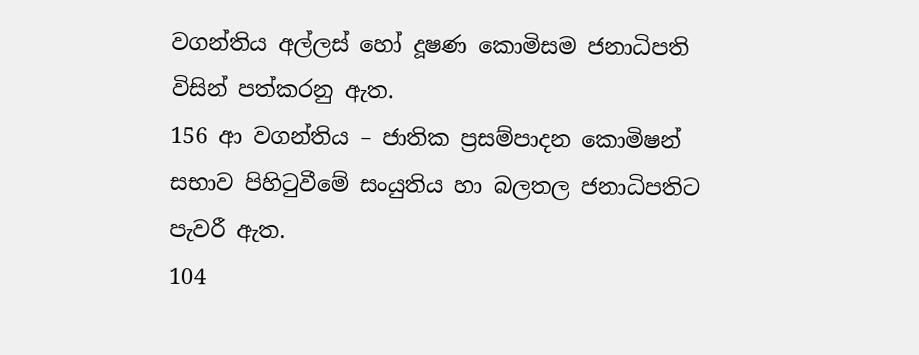වගන්තිය අල්ලස් හෝ දූෂණ කොමිසම ජනාධිපති විසින් පත්කරනු ඇත.
156 ආ වගන්තිය – ජාතික ප්‍රසම්පාදන කොමිෂන් සභාව පිහිටුවීමේ සංයුතිය හා බලතල ජනාධිපතිට පැවරී ඇත.
104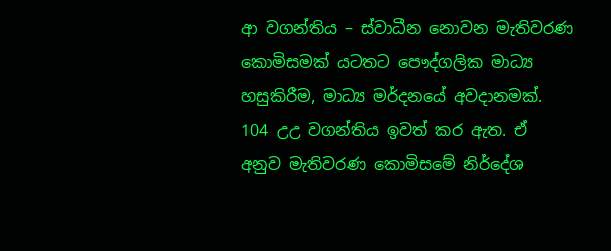ආ වගන්තිය – ස්වාධීන නොවන මැතිවරණ කොමිසමක් යටතට පෞද්ගලික මාධ්‍ය හසුකිරීම, මාධ්‍ය මර්දනයේ අවදානමක්.
104 උඋ වගන්තිය ඉවත් කර ඇත. ඒ අනුව මැතිවරණ කොමිසමේ නිර්දේශ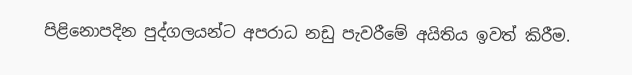පිළිනොපදින පුද්ගලයන්ට අපරාධ නඩු පැවරීමේ අයිතිය ඉවත් කිරීම.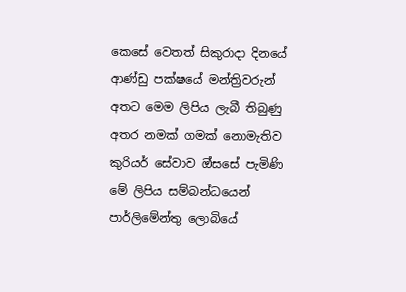කෙසේ වෙතත් සිකුරාදා දිනයේ ආණ්ඩු පක්ෂයේ මන්ත්‍රිවරුන් අතට මෙම ලිපිය ලැබී තිබුණු අතර නමක් ගමක් නොමැතිව කුරියර් සේවාව ඔ්සසේ පැමිණි මේ ලිපිය සම්බන්ධයෙන් පාර්ලිමේන්තු ලොබියේ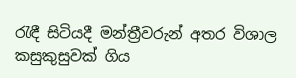රැඳී සිටියදී මන්ත්‍රීවරුන් අතර විශාල කසුකුසුවක් ගිය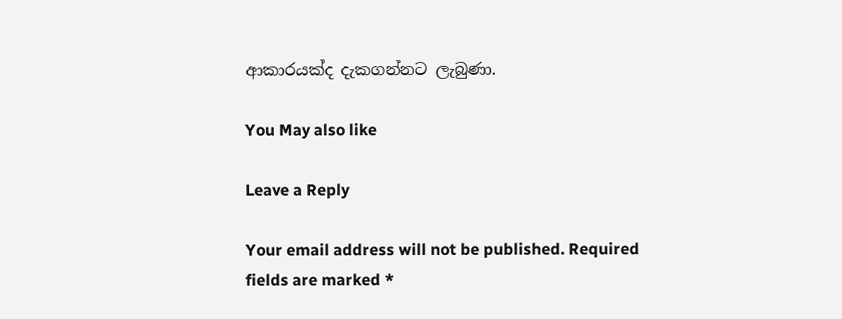ආකාරයක්ද දැකගන්නට ලැබුණා.

You May also like

Leave a Reply

Your email address will not be published. Required fields are marked *